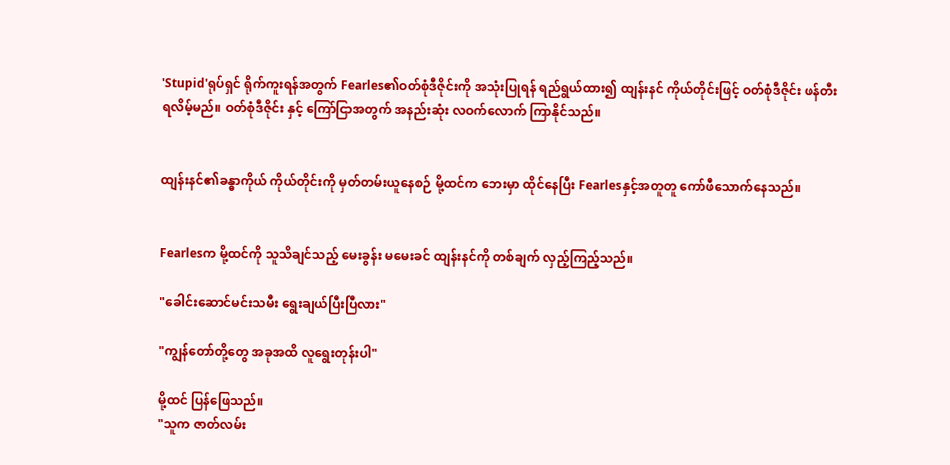'Stupid'ရုပ်ရှင် ရိုက်ကူးရန်အတွက် Fearles၏ဝတ်စုံဒီဇိုင်းကို အသုံးပြုရန် ရည်ရွယ်ထား၍ ထျန်းနင် ကိုယ်တိုင်းဖြင့် ဝတ်စုံဒီဇိုင်း ဖန်တီးရလိမ့်မည်။ ဝတ်စုံဒီဇိုင်း နှင့် ကြော်ငြာအတွက် အနည်းဆုံး လဝက်လောက် ကြာနိုင်သည်။


ထျန်းနင်၏ခန္ဓာကိုယ် ကိုယ်တိုင်းကို မှတ်တမ်းယူနေစဉ် မို့ထင်က ဘေးမှာ ထိုင်နေပြီး Fearlesနှင့်အတူတူ ကော်ဖီသောက်နေသည်။


Fearlesက မို့ထင်ကို သူသိချင်သည့် မေးခွန်း မမေးခင် ထျန်းနင်ကို တစ်ချက် လှည့်ကြည့်သည်။

"ခေါင်းဆောင်မင်းသမီး ရွေးချယ်ပြီးပြီလား"

"ကျွန်တော်တို့တွေ အခုအထိ လူရွေးတုန်းပါ"

မို့ထင် ပြန်ဖြေသည်။
"သူက ဇာတ်လမ်း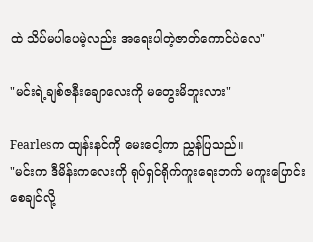ထဲ သိပ်မပါပေမဲ့လည်း အရေးပါတဲ့ဇာတ်ကောင်ပဲလေ"

"မင်းရဲ့ချစ်ဇနီးချောလေးကို မတွေးမိဘူးလား"

Fearlesက ထျန်းနင်ကို မေးငေါ့ကာ ညွှန်ပြသည်။
"မင်းက ဒီမိန်းကလေးကို ရုပ်ရှင်ရိုက်ကူးရေးဘက် မကူးပြောင်းစေချင်လို့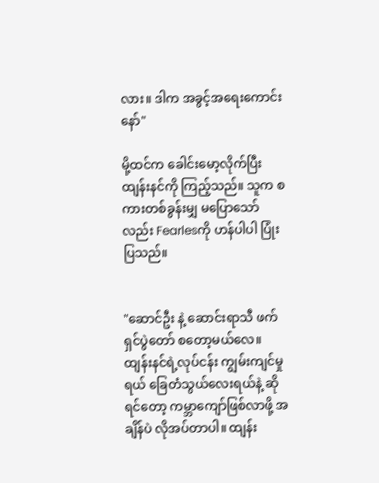လား။ ဒါက အခွင့်အရေးကောင်းနော်"

မို့ထင်က ခေါင်းမော့လိုက်ပြီး ထျန်းနင်ကို ကြည့်သည်။ သူက စကားတစ်ခွန်းမျှ မပြောသော်လည်း Fearlesကို ဟန်ပါပါ ပြုံးပြသည်။


"ဆောင်ဦး နဲ့ ဆောင်းရာသီ ဖက်ရှင်ပွဲတော် စတော့မယ်လေ။ ထျန်းနင်ရဲ့လုပ်ငန်း ကျွမ်းကျင်မှုရယ် ခြေတံသွယ်လေးရယ်နဲ့ ဆိုရင်တော့ ကမ္ဘာကျော်ဖြစ်လာဖို့ အချိန်ပဲ လိုအပ်တာပါ။ ထျန်း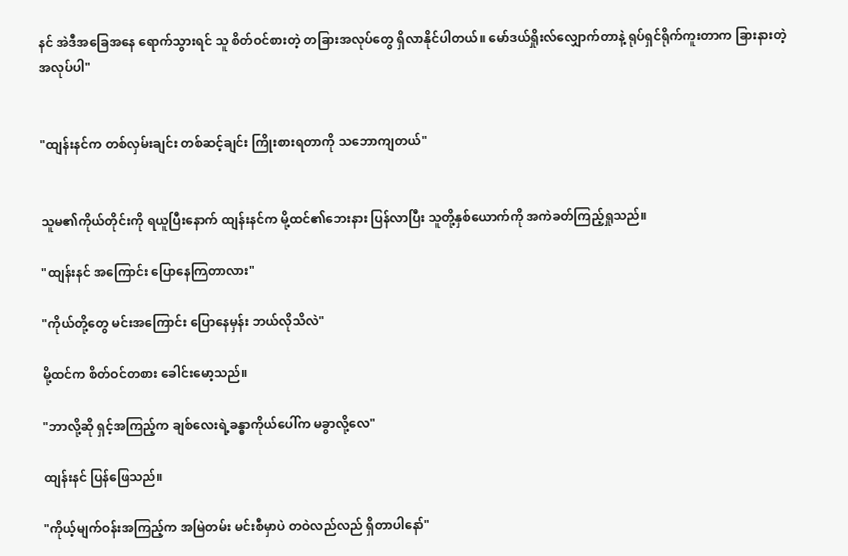နင် အဲဒီအခြေအနေ ရောက်သွားရင် သူ စိတ်ဝင်စားတဲ့ တခြားအလုပ်တွေ ရှိလာနိုင်ပါတယ်။ မော်ဒယ်ရှိုးလ်လျှောက်တာနဲ့ ရုပ်ရှင်ရိုက်ကူးတာက ခြားနားတဲ့ အလုပ်ပါ"


"ထျန်းနင်က တစ်လှမ်းချင်း တစ်ဆင့်ချင်း ကြိုးစားရတာကို သဘောကျတယ်"


သူမ၏ကိုယ်တိုင်းကို ရယူပြီးနောက် ထျန်းနင်က မို့ထင်၏ဘေးနား ပြန်လာပြီး သူတို့နှစ်ယောက်ကို အကဲခတ်ကြည့်ရှုသည်။

"ထျန်းနင် အကြောင်း ပြောနေကြတာလား"

"ကိုယ်တို့တွေ မင်းအကြောင်း ပြောနေမှန်း ဘယ်လိုသိလဲ"

မို့ထင်က စိတ်ဝင်တစား ခေါင်းမော့သည်။

"ဘာလို့ဆို ရှင့်အကြည့်က ချစ်လေးရဲ့ခန္ဓာကိုယ်ပေါ်က မခွာလို့လေ"

ထျန်းနင် ပြန်ဖြေသည်။

"ကိုယ့်မျက်ဝန်းအကြည့်က အမြဲတမ်း မင်းစီမှာပဲ တဝဲလည်လည် ရှိတာပါနော်"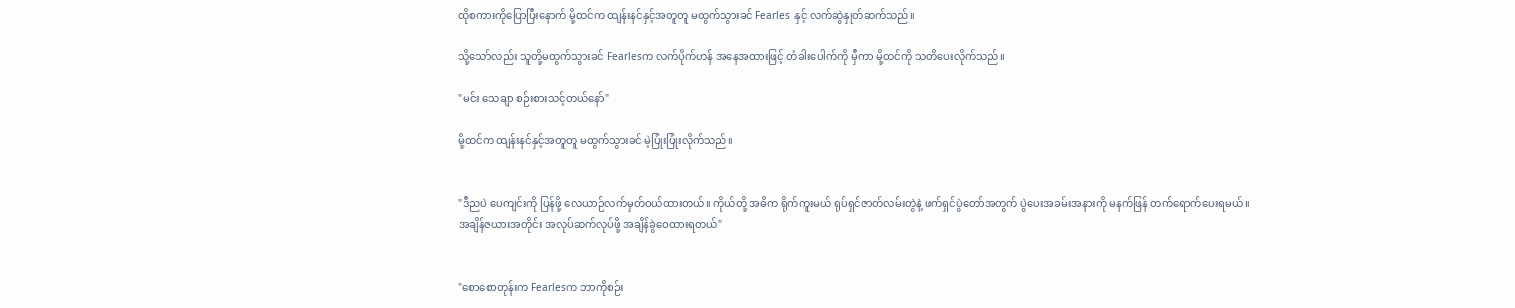ထိုစကားကိုပြောပြီးနောက် မို့ထင်က ထျန်းနင်နှင့်အတူတူ မထွက်သွားခင် Fearles နှင့် လက်ဆွဲနှုတ်ဆက်သည်။

သို့သော်လည်း သူတို့မထွက်သွားခင် Fearlesက လက်ပိုက်ဟန် အနေအထားဖြင့် တံခါးပေါက်ကို မှီကာ မို့ထင်ကို သတိပေးလိုက်သည်။

"မင်း သေချာ စဉ်းစားသင့်တယ်နော်"

မို့ထင်က ထျန်းနင်နှင့်အတူတူ မထွက်သွားခင် မဲ့ပြုံးပြုံးလိုက်သည်။


"ဒီညပဲ ပေကျင်းကို ပြန်ဖို့ လေယာဉ်လက်မှတ်ဝယ်ထားတယ်။ ကိုယ်တို့ အဓိက ရိုက်ကူးမယ် ရုပ်ရှင်ဇာတ်လမ်းတွဲနဲ့ ဖက်ရှင်ပွဲတော်အတွက် ပွဲပေးအခမ်းအနားကို မနက်ဖြန် တက်ရောက်ပေးရမယ်။ အချိန်ဇယားအတိုင်း အလုပ်ဆက်လုပ်ဖို့ အချိန်ခွဲဝေထားရတယ်"


"စောစောတုန်းက Fearlesက ဘာကိုစဉ်း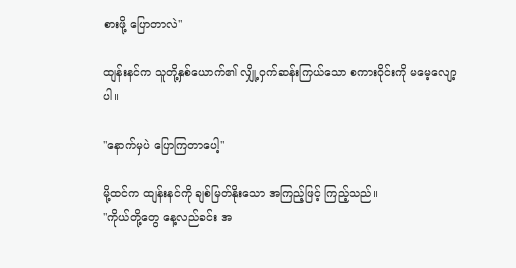စားဖို့ ပြောတာလဲ"

ထျန်းနင်က သူတို့နှစ်ယောက်၏ လျှို့ဝှက်ဆန်းကြယ်သော စကားဝိုင်းကို မမေ့လျော့ပါ။

"နောက်မှပဲ ပြောကြတာပေါ့"

မို့ထင်က ထျန်းနင်ကို ချစ်မြတ်နိုးသော အကြည့်ဖြင့် ကြည့်သည်။
"ကိုယ်တို့တွေ နေ့လည်ခင်း အ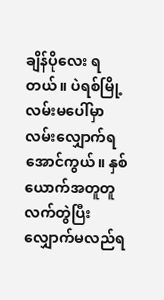ချိန်ပိုလေး ရတယ်။ ပဲရစ်မြို့ လမ်းမပေါ်မှာ လမ်းလျှောက်ရအောင်ကွယ်။ နှစ်ယောက်အတူတူ လက်တွဲပြီး လျှောက်မလည်ရ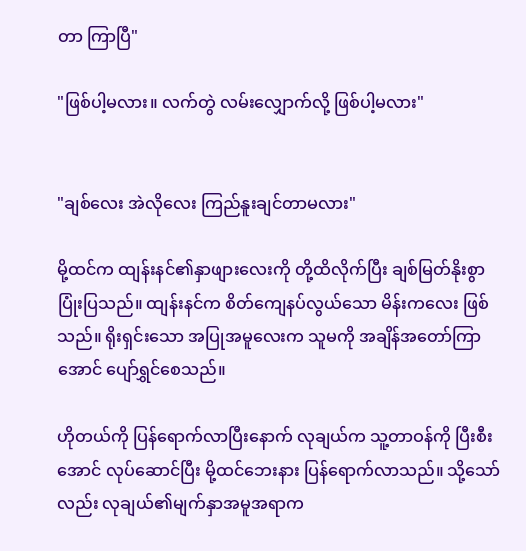တာ ကြာပြီ"

"ဖြစ်ပါ့မလား။ လက်တွဲ လမ်းလျှောက်လို့ ဖြစ်ပါ့မလား"


"ချစ်လေး အဲလိုလေး ကြည်နူးချင်တာမလား"

မို့ထင်က ထျန်းနင်၏နှာဖျားလေးကို တို့ထိလိုက်ပြီး ချစ်မြတ်နိုးစွာ ပြုံးပြသည်။ ထျန်းနင်က စိတ်ကျေနပ်လွယ်သော မိန်းကလေး ဖြစ်သည်။ ရိုးရှင်းသော အပြုအမူလေးက သူမကို အချိန်အတော်ကြာအောင် ပျော်ရွှင်စေသည်။

ဟိုတယ်ကို ပြန်ရောက်လာပြီးနောက် လုချယ်က သူ့တာဝန်ကို ပြီးစီးအောင် လုပ်ဆောင်ပြီး မို့ထင်ဘေးနား ပြန်ရောက်လာသည်။ သို့သော်လည်း လုချယ်၏မျက်နှာအမူအရာက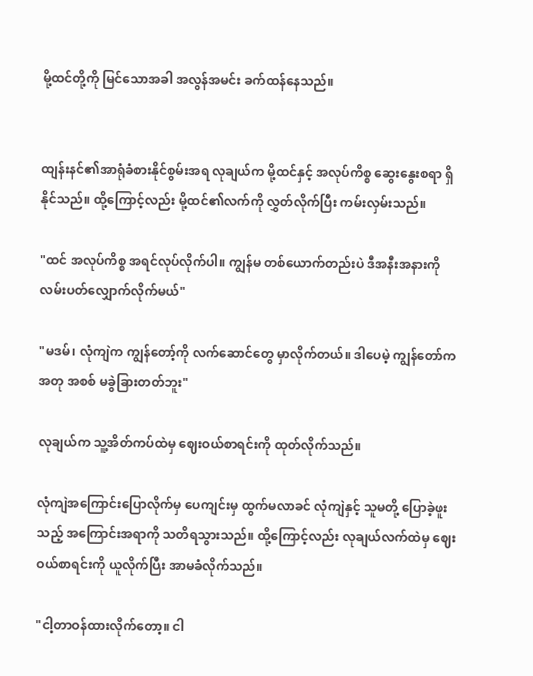မို့ထင်တို့ကို မြင်သောအခါ အလွန်အမင်း ခက်ထန်နေသည်။


ထျန်းနင်၏အာရုံခံစားနိုင်စွမ်းအရ လုချယ်က မို့ထင်နှင့် အလုပ်ကိစ္စ ဆွေးနွေးစရာ ရှိနိုင်သည်။ ထို့ကြောင့်လည်း မို့ထင်၏လက်ကို လွှတ်လိုက်ပြီး ကမ်းလှမ်းသည်။

"ထင် အလုပ်ကိစ္စ အရင်လုပ်လိုက်ပါ။ ကျွန်မ တစ်ယောက်တည်းပဲ ဒီအနီးအနားကို လမ်းပတ်လျှောက်လိုက်မယ်"

"မဒမ်၊ လုံကျဲက ကျွန်တော့်ကို လက်ဆောင်တွေ မှာလိုက်တယ်။ ဒါပေမဲ့ ကျွန်တော်က အတု အစစ် မခွဲခြားတတ်ဘူး"

လုချယ်က သူ့အိတ်ကပ်ထဲမှ ဈေးဝယ်စာရင်းကို ထုတ်လိုက်သည်။

လုံကျဲအကြောင်းပြောလိုက်မှ ပေကျင်းမှ ထွက်မလာခင် လုံကျဲနှင့် သူမတို့ ပြောခဲ့ဖူးသည့် အကြောင်းအရာကို သတိရသွားသည်။ ထို့ကြောင့်လည်း လုချယ်လက်ထဲမှ ဈေးဝယ်စာရင်းကို ယူလိုက်ပြီး အာမခံလိုက်သည်။

"ငါ့တာဝန်ထားလိုက်တော့။ ငါ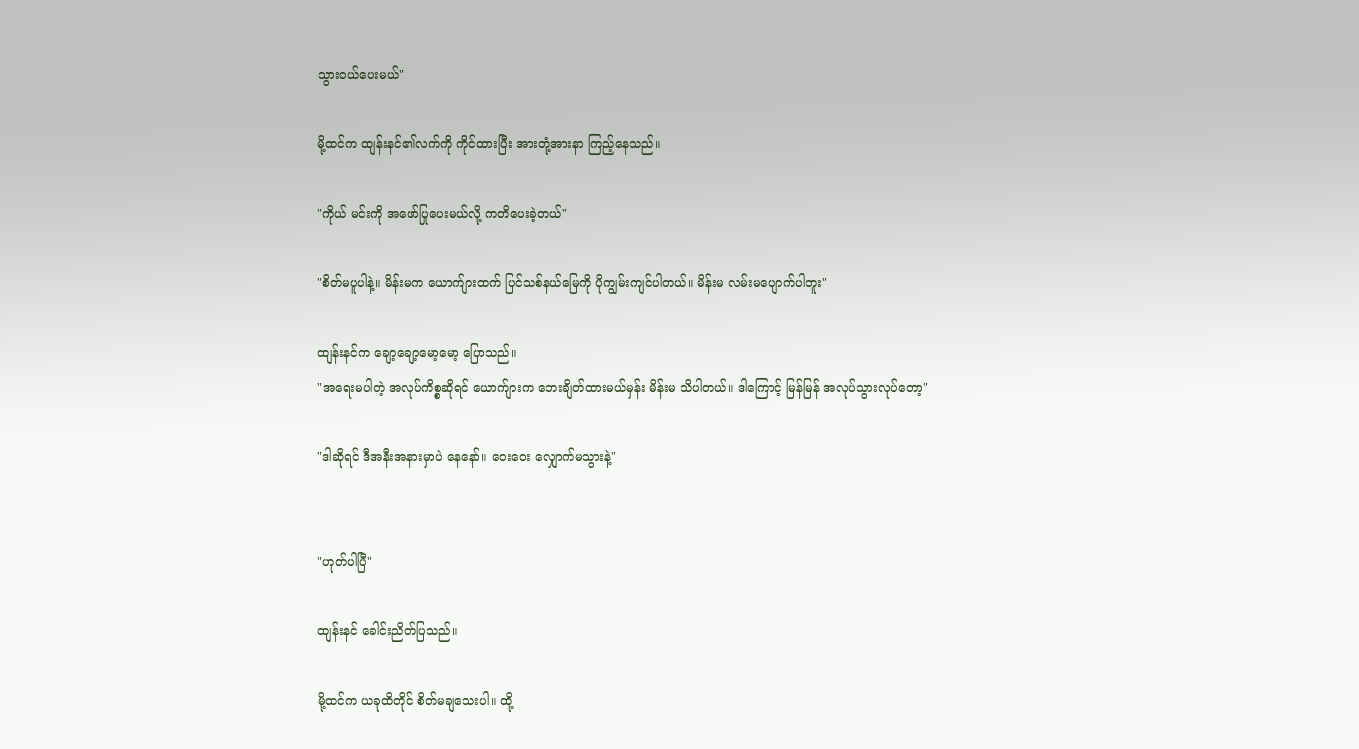သွားဝယ်ပေးမယ်"

မို့ထင်က ထျန်းနင်၏လက်ကို ကိုင်ထားပြီး အားတုံ့အားနာ ကြည့်နေသည်။

"ကိုယ် မင်းကို အဖော်ပြုပေးမယ်လို့ ကတိပေးခဲ့တယ်"

"စိတ်မပူပါနဲ့။ မိန်းမက ယောက်ျားထက် ပြင်သစ်နယ်မြေကို ပိုကျွမ်းကျင်ပါတယ်။ မိန်းမ လမ်းမပျောက်ပါဘူး"

ထျန်းနင်က ချော့ချော့မော့မော့ ပြောသည်။
"အရေးမပါတဲ့ အလုပ်ကိစ္စဆိုရင် ယောက်ျားက ဘေးချိတ်ထားမယ်မှန်း မိန်းမ သိပါတယ်။ ဒါကြောင့် မြန်မြန် အလုပ်သွားလုပ်တော့"

"ဒါဆိုရင် ဒီအနီးအနားမှာပဲ နေနော်။ ဝေးဝေး လျှောက်မသွားနဲ့"


"ဟုတ်ပါပြီ"

ထျန်းနင် ခေါင်းညိတ်ပြသည်။

မို့ထင်က ယခုထိတိုင် စိတ်မချသေးပါ။ ထို့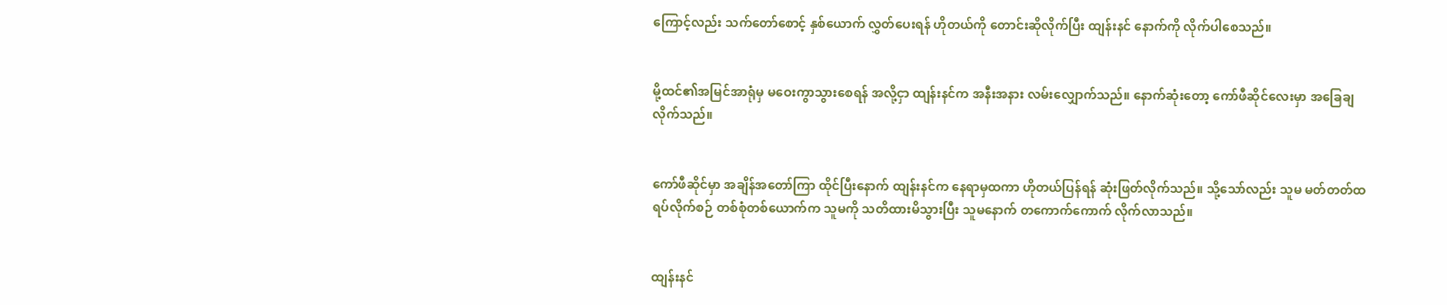ကြောင့်လည်း သက်တော်စောင့် နှစ်ယောက် လွှတ်ပေးရန် ဟိုတယ်ကို တောင်းဆိုလိုက်ပြီး ထျန်းနင် နောက်ကို လိုက်ပါစေသည်။


မို့ထင်၏အမြင်အာရုံမှ မဝေးကွာသွားစေရန် အလို့ငှာ ထျန်းနင်က အနီးအနား လမ်းလျှောက်သည်။ နောက်ဆုံးတော့ ကော်ဖီဆိုင်လေးမှာ အခြေချလိုက်သည်။


ကော်ဖီဆိုင်မှာ အချိန်အတော်ကြာ ထိုင်ပြီးနောက် ထျန်းနင်က နေရာမှထကာ ဟိုတယ်ပြန်ရန် ဆုံးဖြတ်လိုက်သည်။ သို့သော်လည်း သူမ မတ်တတ်ထရပ်လိုက်စဉ် တစ်စုံတစ်ယောက်က သူမကို သတိထားမိသွားပြီး သူမနောက် တကောက်ကောက် လိုက်လာသည်။


ထျန်းနင်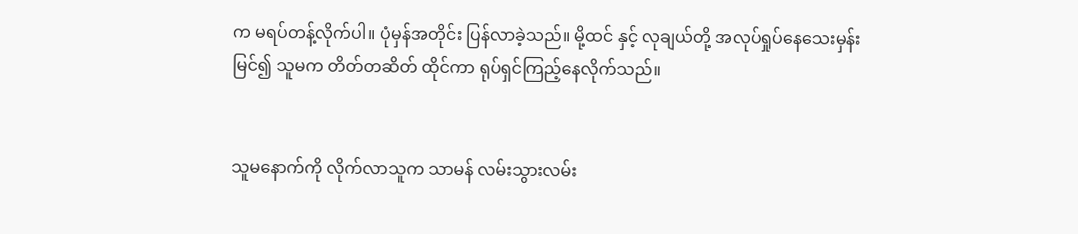က မရပ်တန့်လိုက်ပါ။ ပုံမှန်အတိုင်း ပြန်လာခဲ့သည်။ မို့ထင် နှင့် လုချယ်တို့ အလုပ်ရှုပ်နေသေးမှန်း မြင်၍ သူမက တိတ်တဆိတ် ထိုင်ကာ ရုပ်ရှင်ကြည့်နေလိုက်သည်။


သူမနောက်ကို လိုက်လာသူက သာမန် လမ်းသွားလမ်း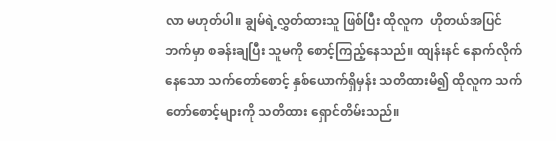လာ မဟုတ်ပါ။ ချွမ်ရဲ့လွှတ်ထားသူ ဖြစ်ပြီး ထိုလူက  ဟိုတယ်အပြင်ဘက်မှာ စခန်းချပြီး သူမကို စောင့်ကြည့်နေသည်။ ထျန်းနင် နောက်လိုက်နေသော သက်တော်စောင့် နှစ်ယောက်ရှိမှန်း သတိထားမိ၍ ထိုလူက သက်တော်စောင့်များကို သတိထား ရှောင်တိမ်းသည်။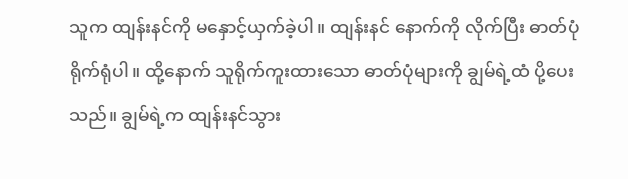သူက ထျန်းနင်ကို မနှောင့်ယှက်ခဲ့ပါ။ ထျန်းနင် နောက်ကို လိုက်ပြီး ဓာတ်ပုံရိုက်ရုံပါ။ ထို့နောက် သူရိုက်ကူးထားသော ဓာတ်ပုံများကို ချွမ်ရဲ့ထံ ပို့ပေးသည်။ ချွမ်ရဲ့က ထျန်းနင်သွား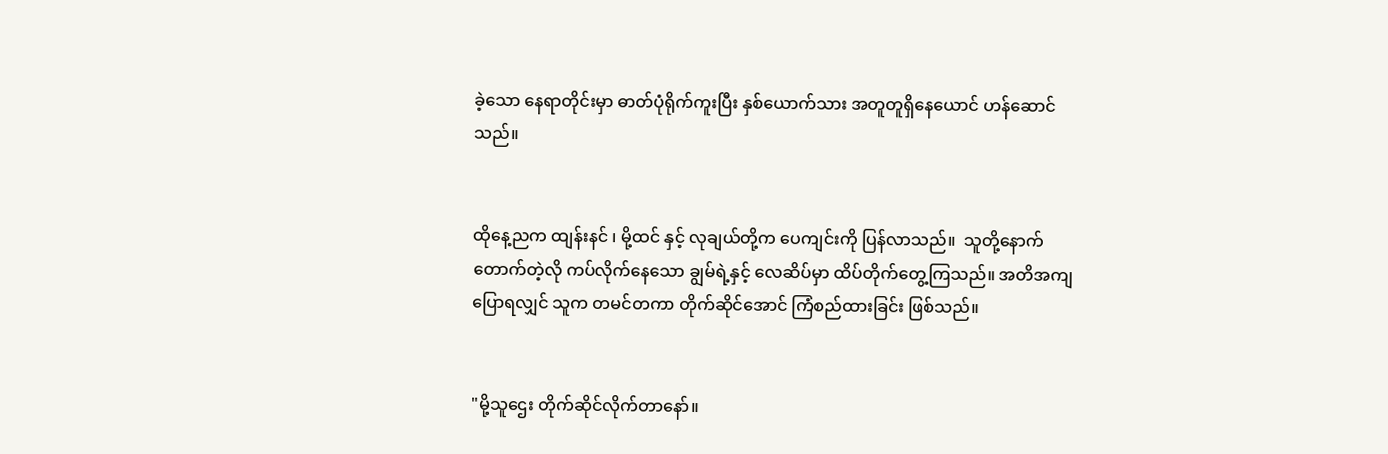ခဲ့သော နေရာတိုင်းမှာ ဓာတ်ပုံရိုက်ကူးပြီး နှစ်ယောက်သား အတူတူရှိနေယောင် ဟန်ဆောင်သည်။


ထိုနေ့ညက ထျန်းနင် ၊ မို့ထင် နှင့် လုချယ်တို့က ပေကျင်းကို ပြန်လာသည်။  သူတို့နောက် တောက်တဲ့လို ကပ်လိုက်နေသော ချွမ်ရဲ့နှင့် လေဆိပ်မှာ ထိပ်တိုက်တွေ့ကြသည်။ အတိအကျ ပြောရလျှင် သူက တမင်တကာ တိုက်ဆိုင်အောင် ကြံစည်ထားခြင်း ဖြစ်သည်။


"မို့သူဌေး တိုက်ဆိုင်လိုက်တာနော်။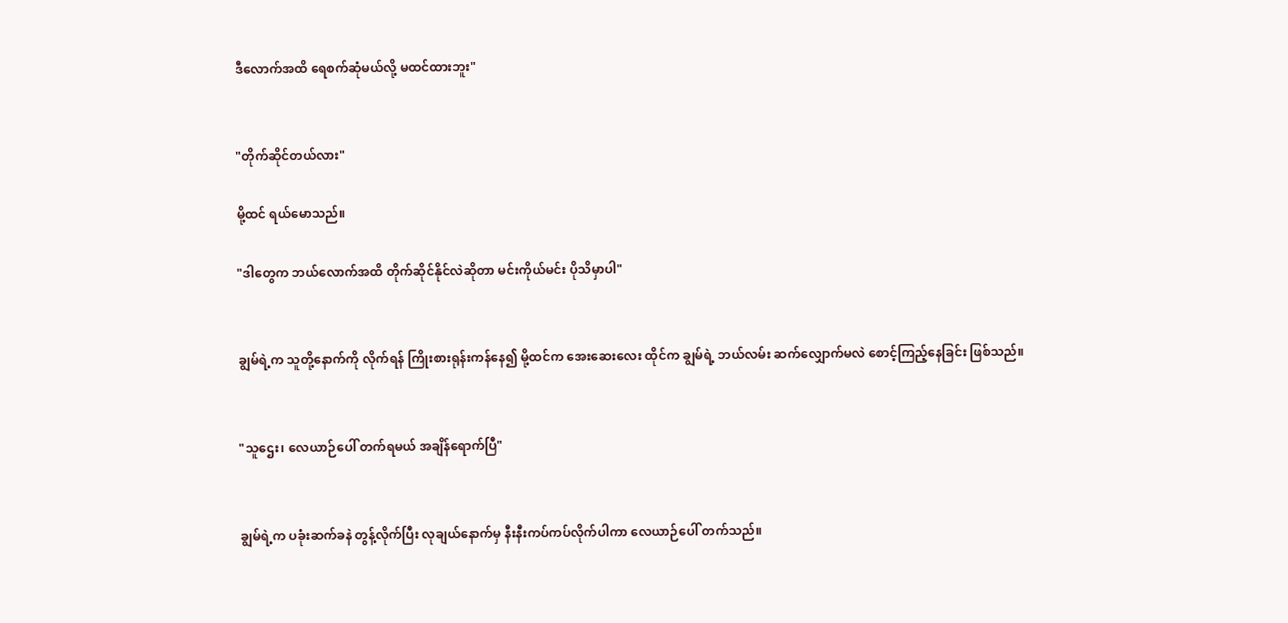ဒီလောက်အထိ ရေစက်ဆုံမယ်လို့ မထင်ထားဘူး"


"တိုက်ဆိုင်တယ်လား"

မို့ထင် ရယ်မောသည်။

"ဒါတွေက ဘယ်လောက်အထိ တိုက်ဆိုင်နိုင်လဲဆိုတာ မင်းကိုယ်မင်း ပိုသိမှာပါ"


ချွမ်ရဲ့က သူတို့နောက်ကို လိုက်ရန် ကြိုးစားရုန်းကန်နေ၍ မို့ထင်က အေးဆေးလေး ထိုင်က ချွမ်ရဲ့ ဘယ်လမ်း ဆက်လျှောက်မလဲ စောင့်ကြည့်နေခြင်း ဖြစ်သည်။


"သူဌေး၊ လေယာဉ်ပေါ် တက်ရမယ် အချိန်ရောက်ပြီ"


ချွမ်ရဲ့က ပခုံးဆက်ခနဲ တွန့်လိုက်ပြီး လုချယ်နောက်မှ နီးနီးကပ်ကပ်လိုက်ပါကာ လေယာဉ်ပေါ် တက်သည်။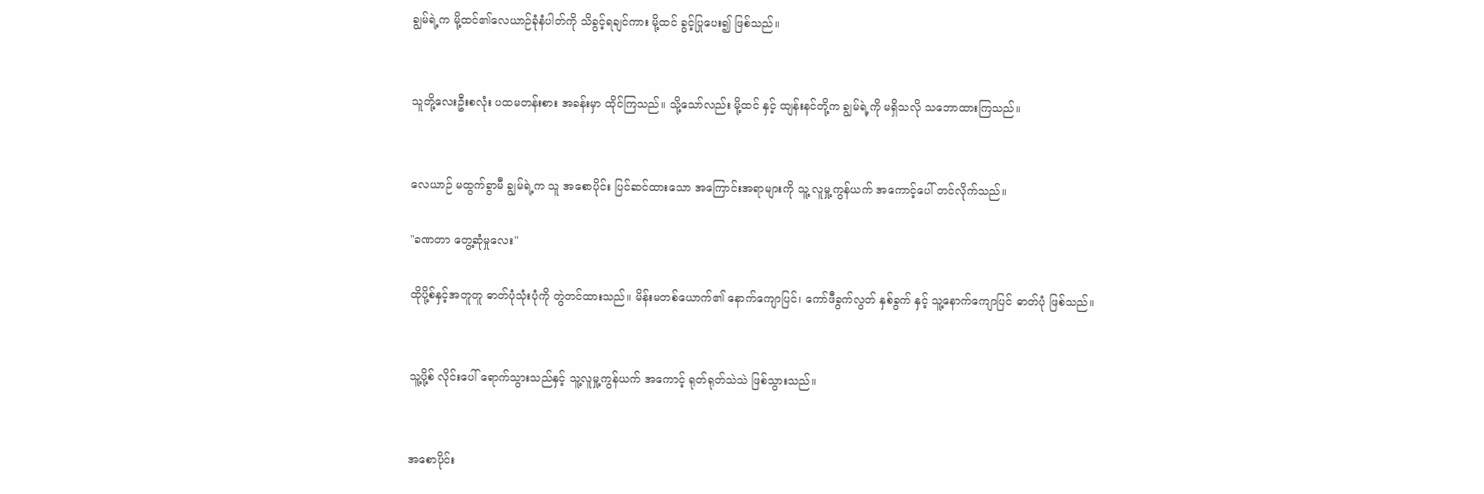ချွမ်ရဲ့က မို့ထင်၏လေယာဉ်ခုံနံပါတ်ကို သိခွင့်ရချင်ကား မို့ထင် ခွင့်ပြုပေး၍ ဖြစ်သည်။


သူတို့လေးဦးစလုံး ပထမတန်းစား အခန်းမှာ ထိုင်ကြသည်။ သို့သော်လည်း မို့ထင် နှင့် ထျန်းနင်တို့က ချွမ်ရဲ့ကို မရှိသလို သဘောထားကြသည်။


လေယာဉ် မထွက်ခွာမီ ချွမ်ရဲ့က သူ အစောပိုင်း ပြင်ဆင်ထားသော အကြောင်းအရာများကို သူ့ လူမှု့ကွန်ယက် အကောင့်ပေါ် တင်လိုက်သည်။

"ခဏတာ တွေ့ဆုံမှုလေး"

ထိုပို့စ်နှင့်အတူတူ ဓာတ်ပုံသုံးပုံကို တွဲတင်ထားသည်။ မိန်းမတစ်ယောက်၏ နောက်ကျောပြင်၊ ကော်ဖီခွက်လွတ် နှစ်ခွက် နှင့် သူ့နောက်ကျောပြင် ဓာတ်ပုံ ဖြစ်သည်။


သူ့ပို့စ် လိုင်းပေါ် ရောက်သွားသည်နှင့် သူ့လူမှု့ကွန်ယက် အကောင့် ရုတ်ရုတ်သဲသဲ ဖြစ်သွားသည်။


အစောပိုင်း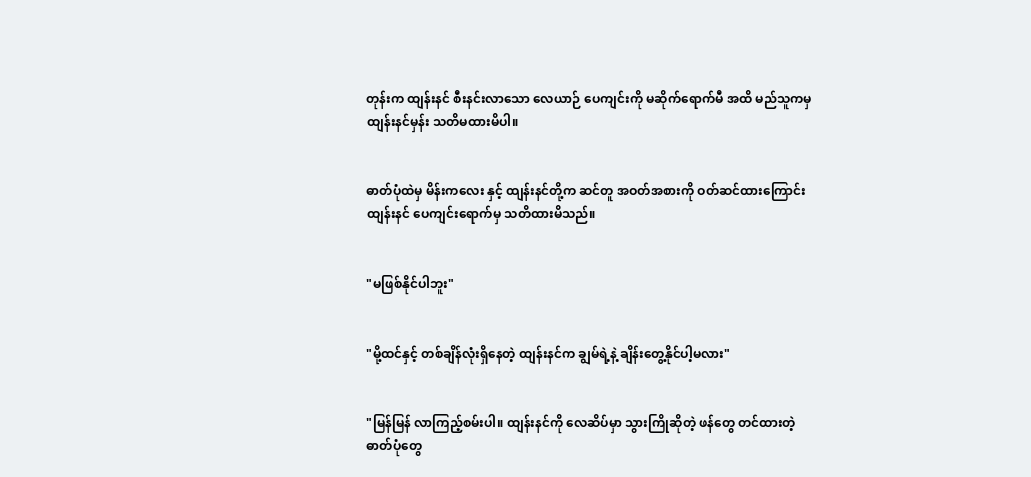တုန်းက ထျန်းနင် စီးနင်းလာသော လေယာဉ် ပေကျင်းကို မဆိုက်ရောက်မီ အထိ မည်သူကမှ ထျန်းနင်မှန်း သတိမထားမိပါ။


ဓာတ်ပုံထဲမှ မိန်းကလေး နှင့် ထျန်းနင်တို့က ဆင်တူ အဝတ်အစားကို ဝတ်ဆင်ထားကြောင်း ထျန်းနင် ပေကျင်းရောက်မှ သတိထားမိသည်။


"မဖြစ်နိုင်ပါဘူး"


"မို့ထင်နှင့် တစ်ချိန်လုံးရှိနေတဲ့ ထျန်းနင်က ချွမ်ရဲ့နဲ့ ချိန်းတွေ့နိုင်ပါ့မလား"


"မြန်မြန် လာကြည့်စမ်းပါ။ ထျန်းနင်ကို လေဆိပ်မှာ သွားကြိုဆိုတဲ့ ဖန်တွေ တင်ထားတဲ့ ဓာတ်ပုံတွေ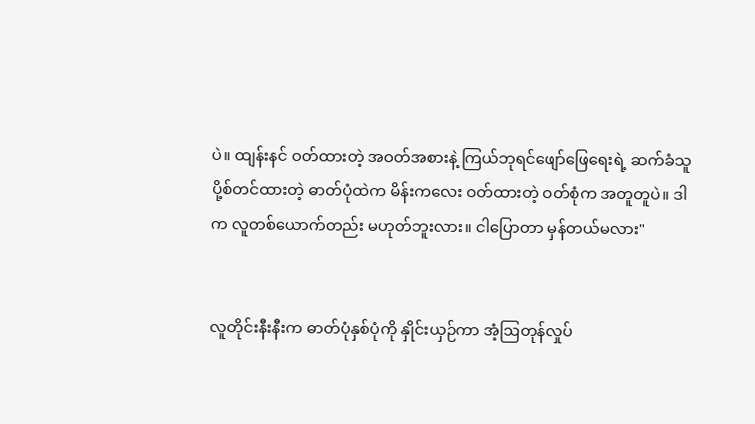ပဲ။ ထျန်းနင် ဝတ်ထားတဲ့ အဝတ်အစားနဲ့ ကြယ်ဘုရင်ဖျော်ဖြေရေးရဲ့ ဆက်ခံသူ ပို့စ်တင်ထားတဲ့ ဓာတ်ပုံထဲက မိန်းကလေး ဝတ်ထားတဲ့ ဝတ်စုံက အတူတူပဲ။ ဒါက လူတစ်ယောက်တည်း မဟုတ်ဘူးလား။ ငါပြောတာ မှန်တယ်မလား"


လူတိုင်းနီးနီးက ဓာတ်ပုံနှစ်ပုံကို နှိုင်းယှဉ်ကာ အံ့ဩတုန်လှုပ်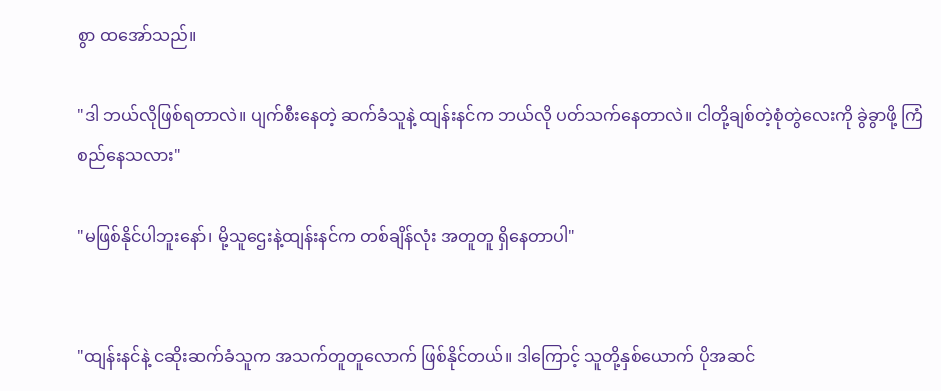စွာ ထအော်သည်။

"ဒါ ဘယ်လိုဖြစ်ရတာလဲ။ ပျက်စီးနေတဲ့ ဆက်ခံသူနဲ့ ထျန်းနင်က ဘယ်လို ပတ်သက်နေတာလဲ။ ငါတို့ချစ်တဲ့စုံတွဲလေးကို ခွဲခွာဖို့ ကြံစည်နေသလား"

"မဖြစ်နိုင်ပါဘူးနော်၊ မို့သူဌေးနဲ့ထျန်းနင်က တစ်ချိန်လုံး အတူတူ ရှိနေတာပါ"


"ထျန်းနင်နဲ့ ငဆိုးဆက်ခံသူက အသက်တူတူလောက် ဖြစ်နိုင်တယ်။ ဒါကြောင့် သူတို့နှစ်ယောက် ပိုအဆင်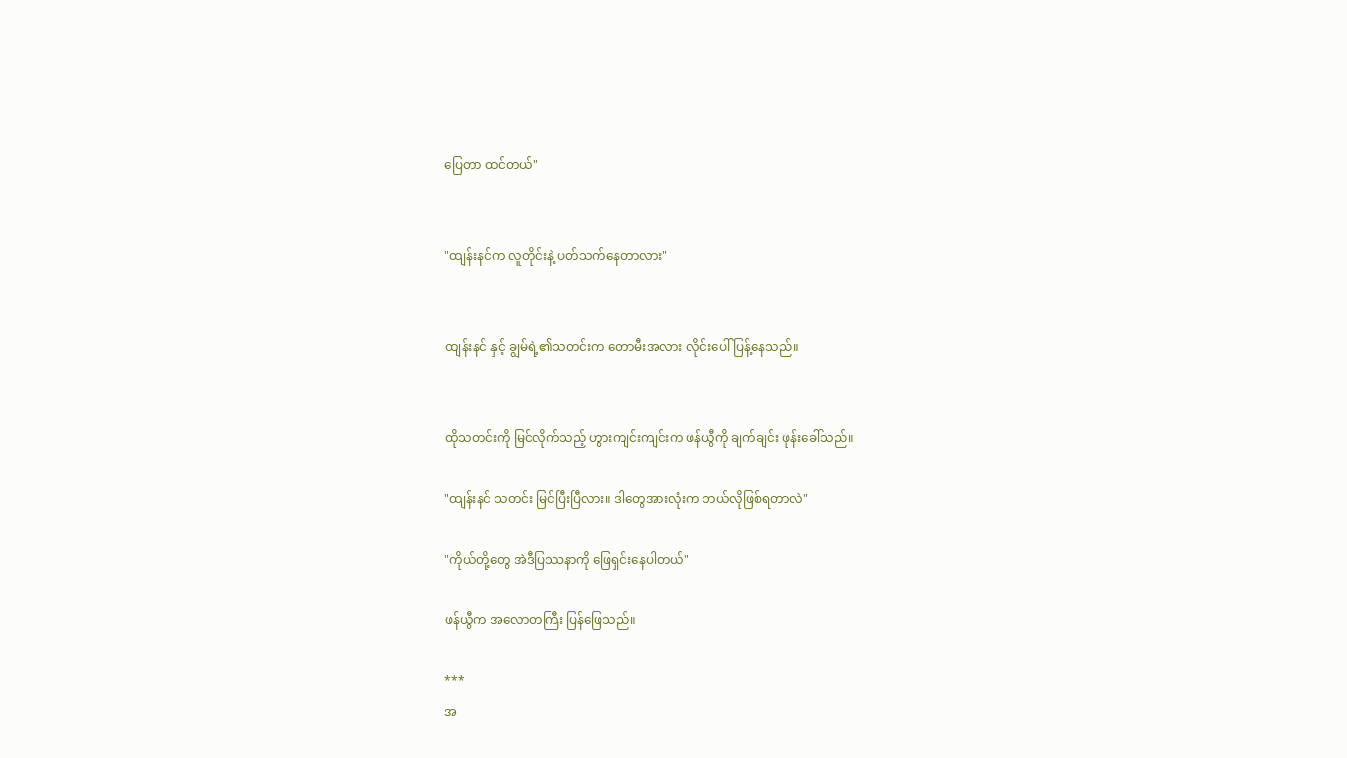ပြေတာ ထင်တယ်"


"ထျန်းနင်က လူတိုင်းနဲ့ ပတ်သက်နေတာလား"


ထျန်းနင် နှင့် ချွမ်ရဲ့၏သတင်းက တောမီးအလား လိုင်းပေါ် ပြန့်နေသည်။


ထိုသတင်းကို မြင်လိုက်သည့် ဟွားကျင်းကျင်းက ဖန်ယွီကို ချက်ချင်း ဖုန်းခေါ်သည်။

"ထျန်းနင် သတင်း မြင်ပြီးပြီလား။ ဒါတွေအားလုံးက ဘယ်လိုဖြစ်ရတာလဲ"

"ကိုယ်တို့တွေ အဲဒီပြဿနာကို ဖြေရှင်းနေပါတယ်"

ဖန်ယွီက အလောတကြီး ပြန်ဖြေသည်။

***
အ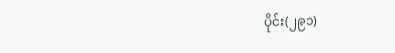ပိုင်း(၂၉၁)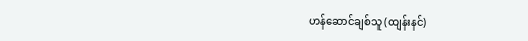ဟန်ဆောင်ချစ်သူ (ထျန်းနင်)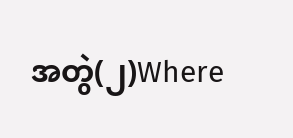အတွဲ(၂)Where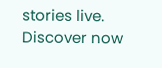stories live. Discover now